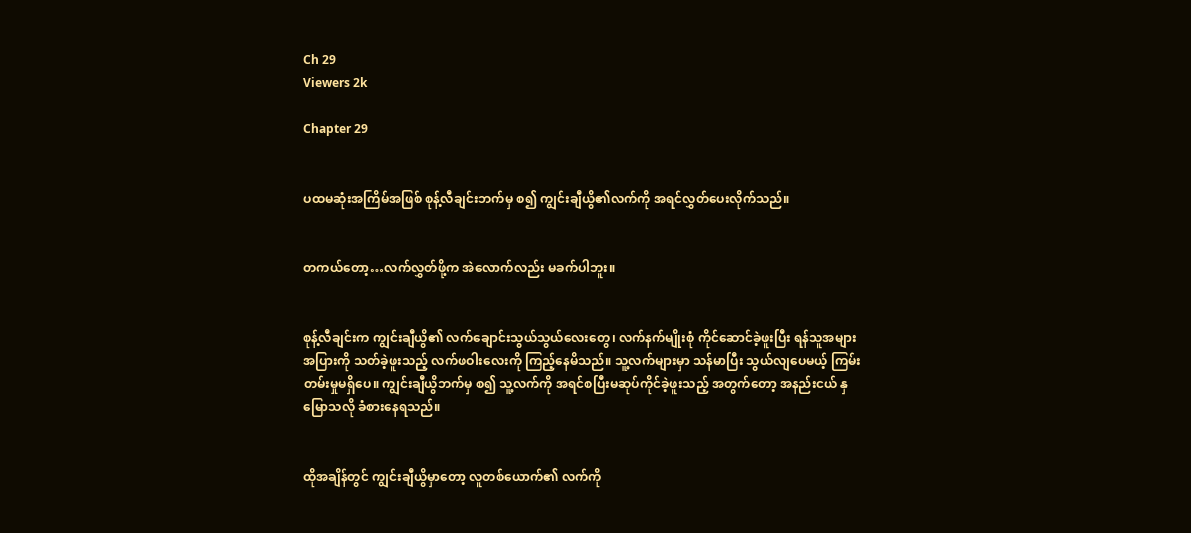Ch 29
Viewers 2k

Chapter 29


ပထမဆုံးအကြိမ်အဖြစ် စုန့်လီချင်းဘက်မှ စ၍ ကျွင်းချီယွိ၏လက်ကို အရင်လွှတ်ပေးလိုက်သည်။


တကယ်တော့…လက်လွှတ်ဖို့က အဲလောက်လည်း မခက်ပါဘူး။


စုန့်လီချင်းက ကျွင်းချီယွိ၏ လက်ချောင်းသွယ်သွယ်လေးတွေ၊ လက်နက်မျိုးစုံ ကိုင်ဆောင်ခဲ့ဖူးပြီး ရန်သူအများအပြားကို သတ်ခဲ့ဖူးသည့် လက်ဖဝါးလေးကို ကြည့်နေမိသည်။ သူ့လက်များမှာ သန်မာပြီး သွယ်လျပေမယ့် ကြမ်းတမ်းမှုမရှိပေ။ ကျွင်းချီယွိဘက်မှ စ၍ သူ့လက်ကို အရင်စပြီးမဆုပ်ကိုင်ခဲ့ဖူးသည့် အတွက်တော့ အနည်းငယ် နှမြောသလို ခံစားနေရသည်။


ထိုအချိန်တွင် ကျွင်းချီယွိမှာတော့ လူတစ်ယောက်၏ လက်ကို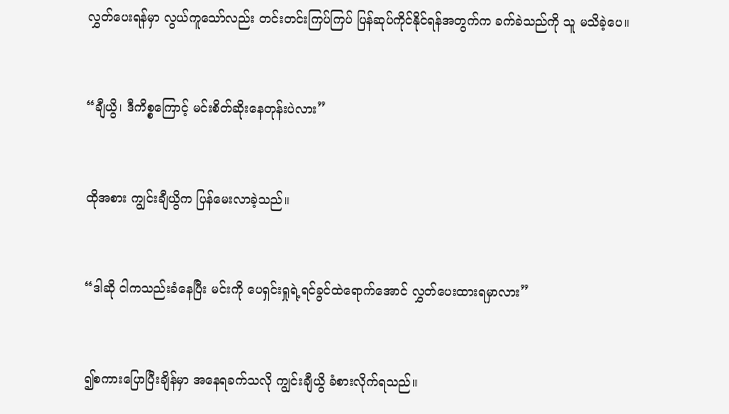လွှတ်ပေးရန်မှာ လွယ်ကူသော်လည်း တင်းတင်းကြပ်ကြပ် ပြန်ဆုပ်ကိုင်နိုင်ရန်အတွက်က ခက်ခဲသည်ကို သူ မသိခဲ့ပေ။


“ချီယွိ၊ ဒီကိစ္စကြောင့် မင်းစိတ်ဆိုးနေတုန်းပဲလား”


ထိုအစား ကျွင်းချီယွိက ပြန်မေးလာခဲ့သည်။


“ဒါဆို ငါကသည်းခံနေပြီး မင်းကို ပေရှင်းရှုရဲ့ရင်ခွင်ထဲရောက်အောင် လွှတ်ပေးထားရမှာလား”


၍စကားပြောပြီးချိန်မှာ အနေရခက်သလို ကျွင်းချီယွိ ခံစားလိုက်ရသည်။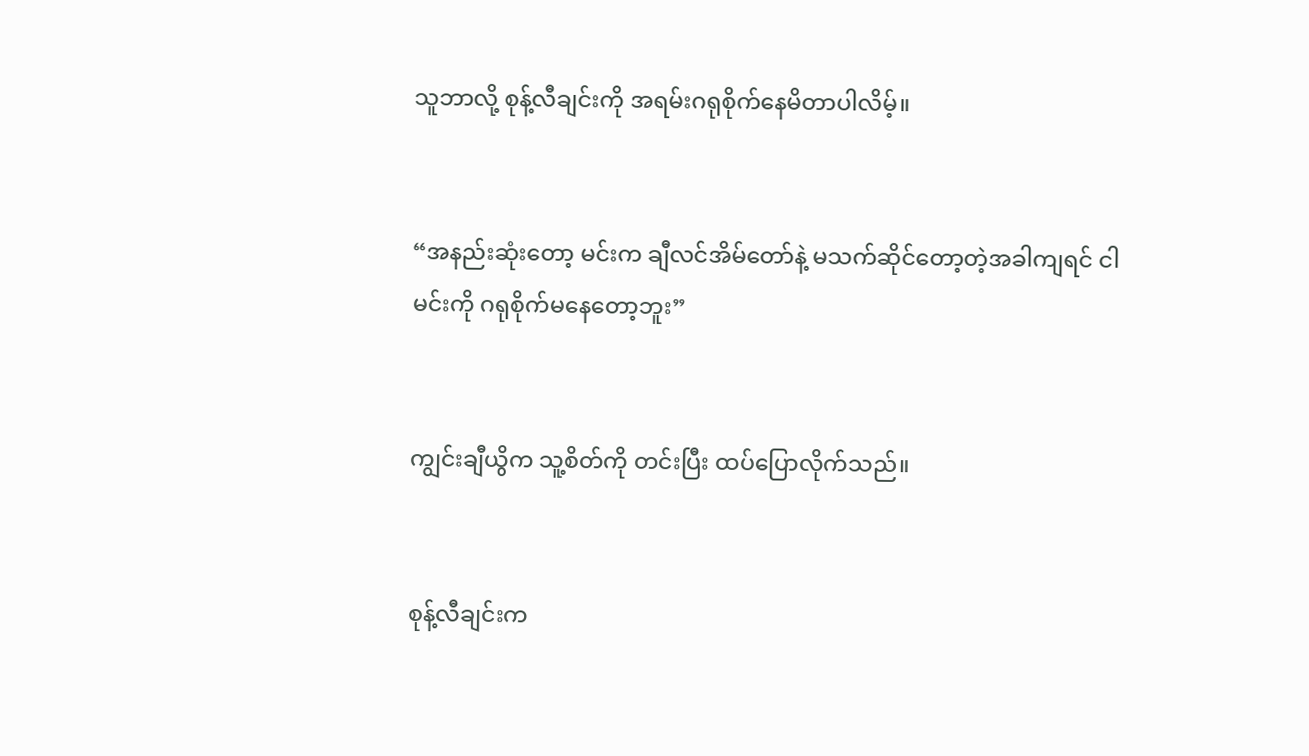သူဘာလို့ စုန့်လီချင်းကို အရမ်းဂရုစိုက်နေမိတာပါလိမ့်။


“အနည်းဆုံးတော့ မင်းက ချီလင်အိမ်တော်နဲ့ မသက်ဆိုင်တော့တဲ့အခါကျရင် ငါမင်းကို ဂရုစိုက်မနေတော့ဘူး”


ကျွင်းချီယွိက သူ့စိတ်ကို တင်းပြီး ထပ်ပြောလိုက်သည်။


စုန့်လီချင်းက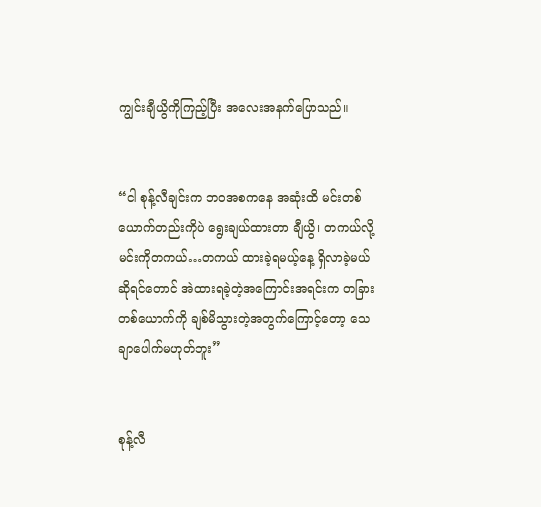ကျွင်းချီယွိကိုကြည့်ပြီး အလေးအနက်ပြောသည်။


“ငါ စုန့်လီချင်းက ဘဝအစကနေ အဆုံးထိ မင်းတစ်ယောက်တည်းကိုပဲ ရွေးချယ်ထားတာ ချီယွိ၊ တကယ်လို့ မင်းကိုတကယ်…တကယ် ထားခဲ့ရမယ့်နေ့ ရှိလာခဲ့မယ်ဆိုရင်တောင် အဲထားရခဲ့တဲ့အကြောင်းအရင်းက တခြားတစ်ယောက်ကို ချစ်မိသွားတဲ့အတွက်ကြောင့်တော့ သေချာပေါက်မဟုတ်ဘူး”


စုန့်လီ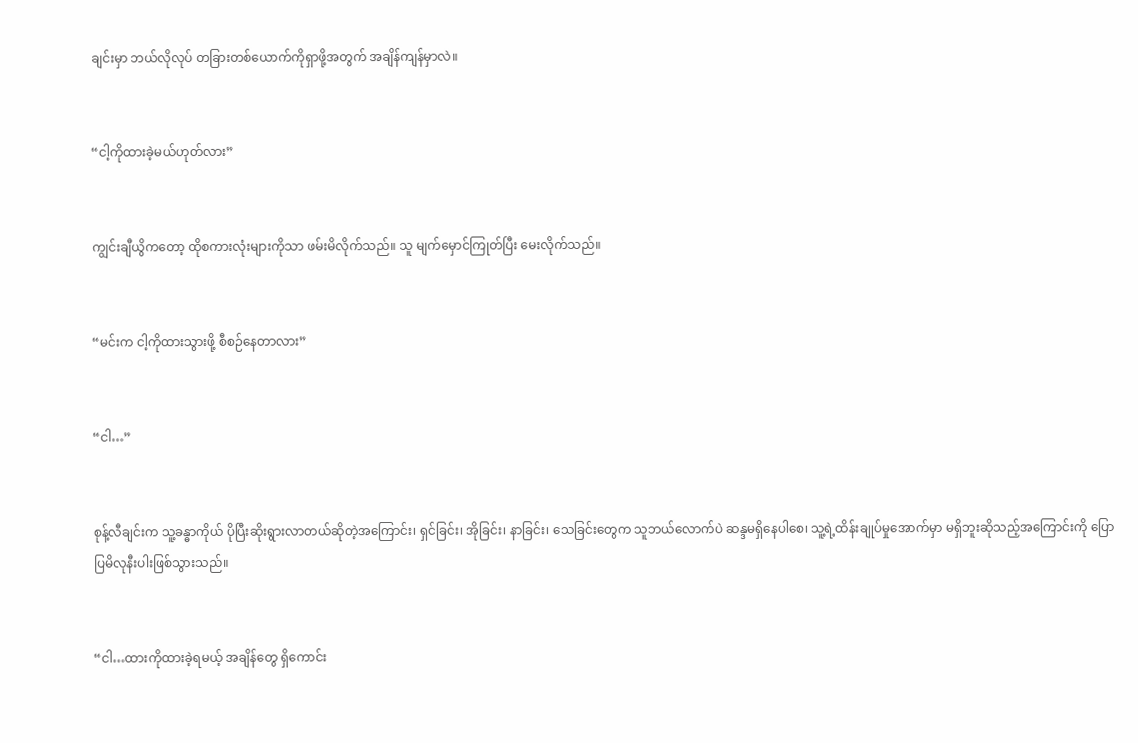ချင်းမှာ ဘယ်လိုလုပ် တခြားတစ်ယောက်ကိုရှာဖို့အတွက် အချိန်ကျန်မှာလဲ။


“ငါ့ကိုထားခဲ့မယ်ဟုတ်လား”


ကျွင်းချီယွိကတော့ ထိုစကားလုံးများကိုသာ ဖမ်းမိလိုက်သည်။ သူ မျက်မှောင်ကြုတ်ပြီး မေးလိုက်သည်။


“မင်းက ငါ့ကိုထားသွားဖို့ စီစဉ်နေတာလား”


“ငါ…”


စုန့်လီချင်းက သူ့ခန္ဓာကိုယ် ပိုပြီးဆိုးရွားလာတယ်ဆိုတဲ့အကြောင်း၊ ရှင်ခြင်း၊ အိုခြင်း၊ နာခြင်း၊ သေခြင်းတွေက သူဘယ်လောက်ပဲ ဆန္ဒမရှိနေပါစေ၊ သူ့ရဲ့ထိန်းချုပ်မှုအောက်မှာ မရှိဘူးဆိုသည့်အကြောင်းကို ပြောပြမိလုနီးပါးဖြစ်သွားသည်။


“ငါ…ထားကိုထားခဲ့ရမယ့် အချိန်တွေ ရှိကောင်း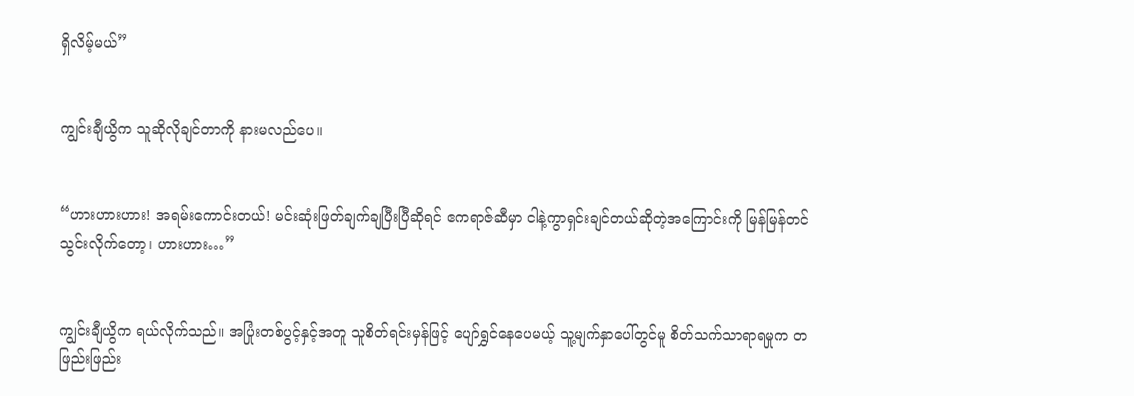ရှိလိမ့်မယ်”


ကျွင်းချီယွိက သူဆိုလိုချင်တာကို နားမလည်ပေ။


“ဟားဟားဟား! အရမ်းကောင်းတယ်! မင်းဆုံးဖြတ်ချက်ချပြီးပြီဆိုရင် ဧကရာဇ်ဆီမှာ ငါနဲ့ကွာရှင်းချင်တယ်ဆိုတဲ့အကြောင်းကို မြန်မြန်တင်သွင်းလိုက်တော့၊ ဟားဟား…”


ကျွင်းချီယွိက ရယ်လိုက်သည်။ အပြုံးတစ်ပွင့်နှင့်အတူ သူစိတ်ရင်းမှန်ဖြင့် ပျော်ရွှင်နေပေမယ့် သူ့မျက်နှာပေါ်တွင်မူ စိတ်သက်သာရာရမှုက တဖြည်းဖြည်း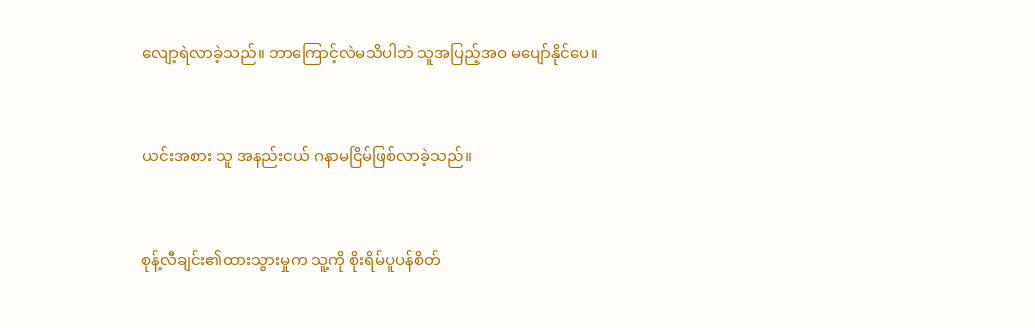လျော့ရဲလာခဲ့သည်။ ဘာကြောင့်လဲမသိပါဘဲ သူအပြည့်အဝ မပျော်နိုင်ပေ။


ယင်းအစား သူ အနည်းငယ် ဂနာမငြိမ်ဖြစ်လာခဲ့သည်။


စုန့်လီချင်း၏ထားသွားမှုက သူ့ကို စိုးရိမ်ပူပန်စိတ်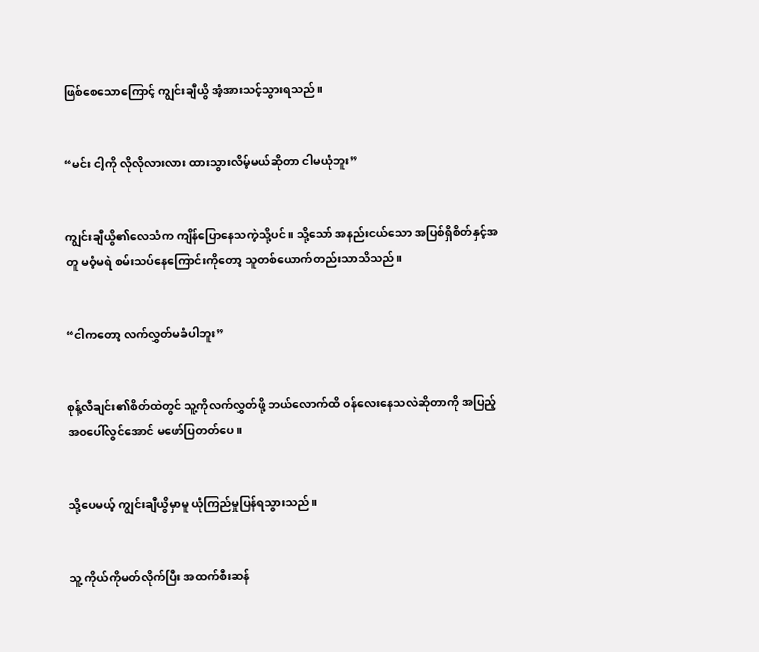ဖြစ်စေသောကြောင့် ကျွင်းချီယွိ အံ့အားသင့်သွားရသည်။


“မင်း ငါ့ကို လိုလိုလားလား ထားသွားလိမ့်မယ်ဆိုတာ ငါမယုံဘူး”


ကျွင်းချီယွိ၏လေသံက ကျိန်ပြောနေသကဲ့သို့ပင်။ သို့သော် အနည်းငယ်သော အပြစ်ရှိစိတ်နှင့်အတူ မဝံ့မရဲ စမ်းသပ်နေကြောင်းကိုတော့ သူတစ်ယောက်တည်းသာသိသည်။


“ငါကတော့ လက်လွှတ်မခံပါဘူး”


စုန့်လီချင်း၏စိတ်ထဲတွင် သူ့ကိုလက်လွှတ်ဖို့ ဘယ်လောက်ထိ ၀န်လေးနေသလဲဆိုတာကို အပြည့်အ၀ပေါ်လွင်အောင် မဖော်ပြတတ်ပေ။


သို့ပေမယ့် ကျွင်းချီယွိမှာမူ ယုံကြည်မှုပြန်ရသွားသည်။


သူ့ ကိုယ်ကိုမတ်လိုက်ပြီး အထက်စီးဆန်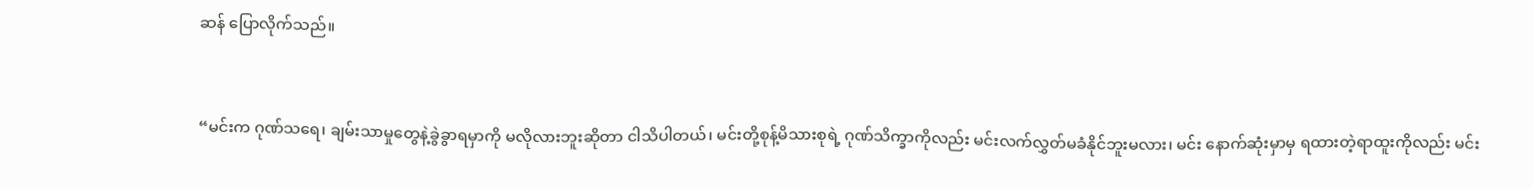ဆန် ပြောလိုက်သည်။


“မင်းက ဂုဏ်သရေ၊ ချမ်းသာမှုတွေနဲ့ခွဲခွာရမှာကို မလိုလားဘူးဆိုတာ ငါသိပါတယ်၊ မင်းတို့စုန့်မိသားစုရဲ့ ဂုဏ်သိက္ခာကိုလည်း မင်းလက်လွှတ်မခံနိုင်ဘူးမလား၊ မင်း နောက်ဆုံးမှာမှ ရထားတဲ့ရာထူးကိုလည်း မင်း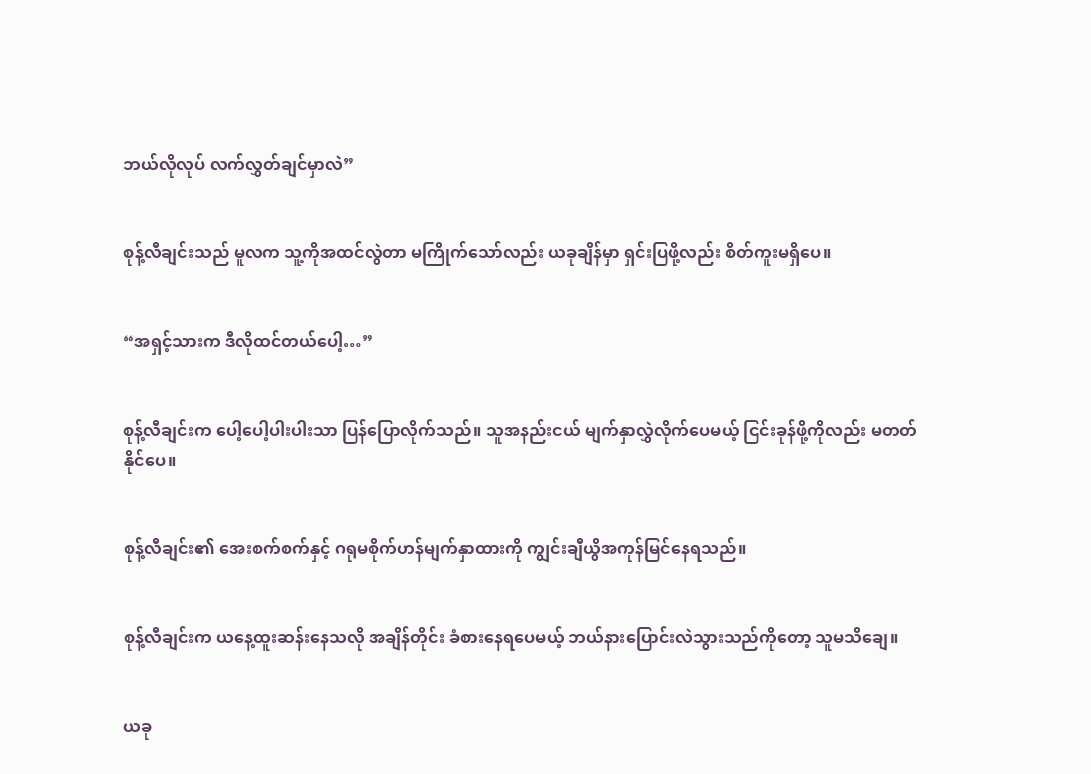ဘယ်လိုလုပ် လက်လွှတ်ချင်မှာလဲ”


စုန့်လီချင်းသည် မူလက သူ့ကိုအထင်လွဲတာ မကြိုက်သော်လည်း ယခုချိန်မှာ ရှင်းပြဖို့လည်း စိတ်ကူးမရှိပေ။


“အရှင့်သားက ဒီလိုထင်တယ်ပေါ့…”


စုန့်လီချင်းက ပေါ့ပေါ့ပါးပါးသာ ပြန်ပြောလိုက်သည်။ သူအနည်းငယ် မျက်နှာလွှဲလိုက်ပေမယ့် ငြင်းခုန်ဖို့ကိုလည်း မတတ်နိုင်ပေ။


စုန့်လီချင်း၏ အေးစက်စက်နှင့် ဂရုမစိုက်ဟန်မျက်နှာထားကို ကျွင်းချီယွိအကုန်မြင်နေရသည်။


စုန့်လီချင်းက ယနေ့ထူးဆန်းနေသလို အချိန်တိုင်း ခံစားနေရပေမယ့် ဘယ်နားပြောင်းလဲသွားသည်ကိုတော့ သူမသိချေ။


ယခု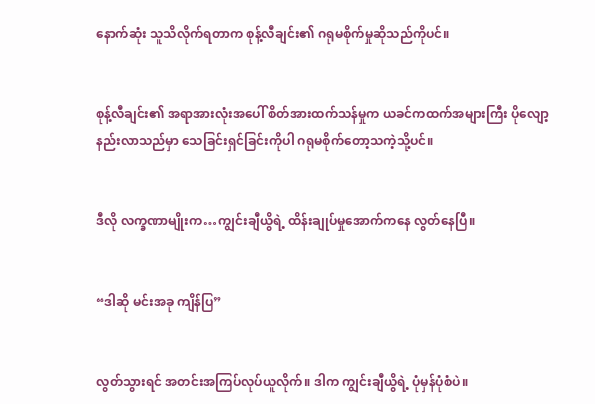နောက်ဆုံး သူသိလိုက်ရတာက စုန့်လီချင်း၏ ဂရုမစိုက်မှုဆိုသည်ကိုပင်။


စုန့်လီချင်း၏ အရာအားလုံးအပေါ် စိတ်အားထက်သန်မှုက ယခင်ကထက်အများကြီး ပိုလျော့နည်းလာသည်မှာ သေခြင်းရှင်ခြင်းကိုပါ ဂရုမစိုက်တော့သကဲ့သို့ပင်။


ဒီလို လက္ခဏာမျိုးက…ကျွင်းချီယွိရဲ့ ထိန်းချုပ်မှုအောက်ကနေ လွတ်နေပြီ။


“ဒါဆို မင်းအခု ကျိန်ပြ”


လွတ်သွားရင် အတင်းအကြပ်လုပ်ယူလိုက်။ ဒါက ကျွင်းချီယွိရဲ့ ပုံမှန်ပုံစံပဲ။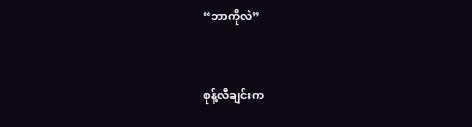“ဘာကိုလဲ”


စုန့်လီချင်းက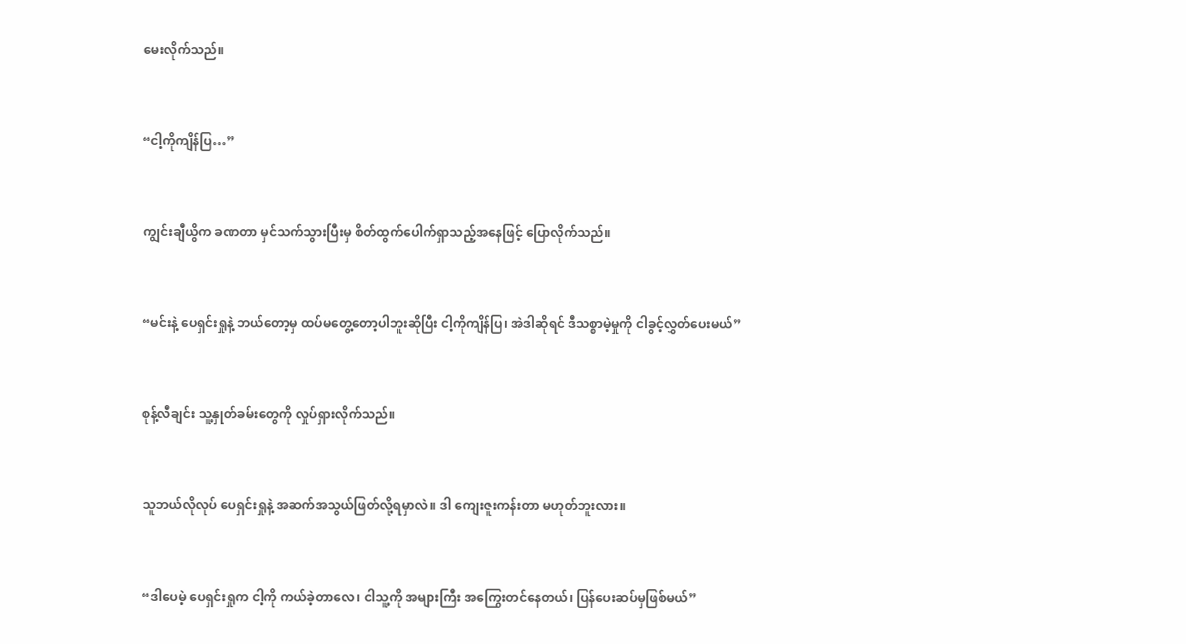မေးလိုက်သည်။


“ငါ့ကိုကျိန်ပြ…”


ကျွင်းချီယွိက ခဏတာ မှင်သက်သွားပြီးမှ စိတ်ထွက်ပေါက်ရှာသည့်အနေဖြင့် ပြောလိုက်သည်။


“မင်းနဲ့ ပေရှင်းရှုနဲ့ ဘယ်တော့မှ ထပ်မတွေ့တော့ပါဘူးဆိုပြီး ငါ့ကိုကျိန်ပြ၊ အဲဒါဆိုရင် ဒီသစ္စာမဲ့မှုကို ငါခွင့်လွှတ်ပေးမယ်”


စုန့်လီချင်း သူ့နှုတ်ခမ်းတွေကို လှုပ်ရှားလိုက်သည်။


သူဘယ်လိုလုပ် ပေရှင်းရှုနဲ့ အဆက်အသွယ်ဖြတ်လို့ရမှာလဲ။ ဒါ ကျေးဇူးကန်းတာ မဟုတ်ဘူးလား။


“ဒါပေမဲ့ ပေရှင်းရှုက ငါ့ကို ကယ်ခဲ့တာလေ၊ ငါသူ့ကို အများကြီး အကြွေးတင်နေတယ်၊ ပြန်ပေးဆပ်မှဖြစ်မယ်”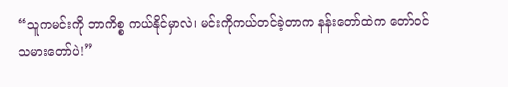“သူကမင်းကို ဘာကိစ္စ ကယ်နိုင်မှာလဲ၊ မင်းကိုကယ်တင်ခဲ့တာက နန်းတော်ထဲက တော်ဝင်သမားတော်ပဲ!”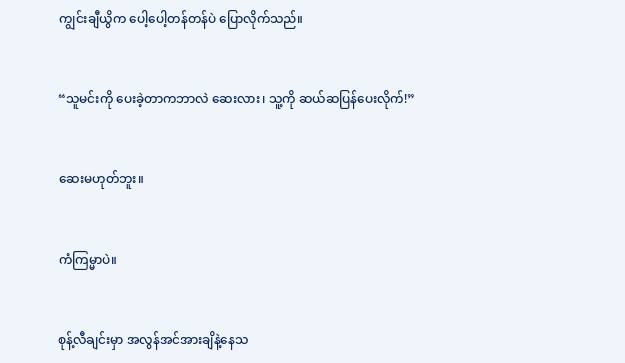ကျွင်းချီယွိက ပေါ့ပေါ့တန်တန်ပဲ ပြောလိုက်သည်။


“သူမင်းကို ပေးခဲ့တာကဘာလဲ ဆေးလား၊ သူ့ကို ဆယ်ဆပြန်ပေးလိုက်!”


ဆေးမဟုတ်ဘူး။


ကံကြမ္မာပဲ။


စုန့်လီချင်းမှာ အလွန်အင်အားချိနဲ့နေသ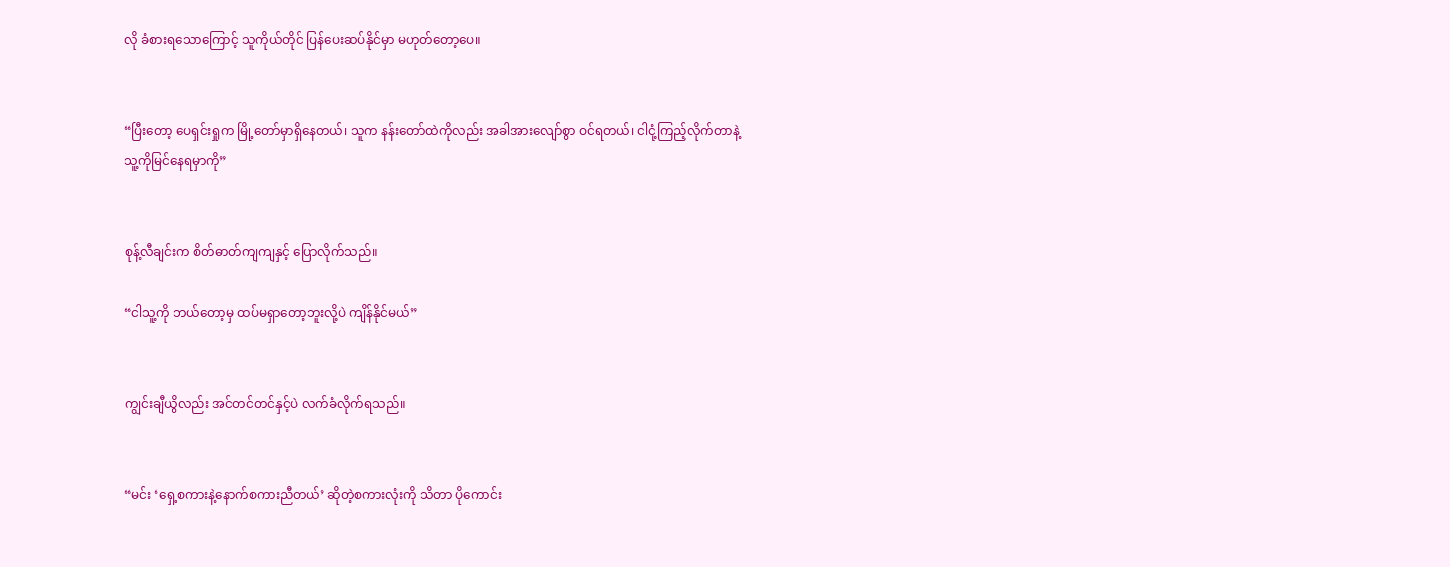လို ခံစားရသောကြောင့် သူကိုယ်တိုင် ပြန်ပေးဆပ်နိုင်မှာ မဟုတ်တော့ပေ။


“ပြီးတော့ ပေရှင်းရှုက မြို့တော်မှာရှိနေတယ်၊ သူက နန်းတော်ထဲကိုလည်း အခါအားလျော်စွာ ဝင်ရတယ်၊ ငါငုံ့ကြည့်လိုက်တာနဲ့ သူ့ကိုမြင်နေရမှာကို”


စုန့်လီချင်းက စိတ်ဓာတ်ကျကျနှင့် ပြောလိုက်သည်။

“ငါသူ့ကို ဘယ်တော့မှ ထပ်မရှာတော့ဘူးလို့ပဲ ကျိန်နိုင်မယ်”


ကျွင်းချီယွိလည်း အင်တင်တင်နှင့်ပဲ လက်ခံလိုက်ရသည်။


“မင်း ‘ရှေ့စကားနဲ့နောက်စကားညီတယ်’ ဆိုတဲ့စကားလုံးကို သိတာ ပိုကောင်း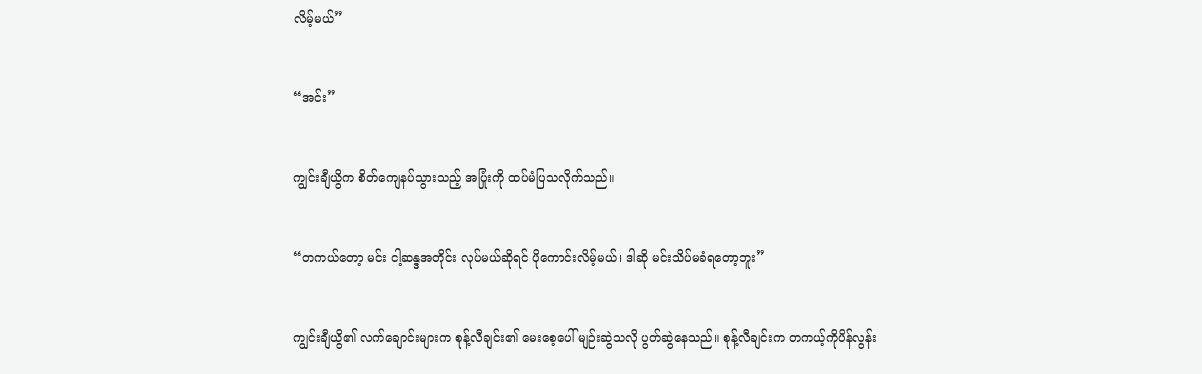လိမ့်မယ်”


“အင်း”


ကျွင်းချီယွိက စိတ်ကျေနပ်သွားသည့် အပြုံးကို ထပ်မံပြသလိုက်သည်။


“တကယ်တော့ မင်း ငါ့ဆန္ဒအတိုင်း လုပ်မယ်ဆိုရင် ပိုကောင်းလိမ့်မယ်၊ ဒါဆို မင်းသိပ်မခံရတော့ဘူး”


ကျွင်းချီယွိ၏ လက်ချောင်းများက စုန့်လီချင်း၏ မေးစေ့ပေါ် မျဉ်းဆွဲသလို ပွတ်ဆွဲနေသည်။ စုန့်လီချင်းက တကယ့်ကိုပိန်လွန်း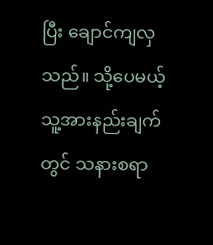ပြီး ချောင်ကျလှသည်။ သို့ပေမယ့် သူ့အားနည်းချက်တွင် သနားစရာ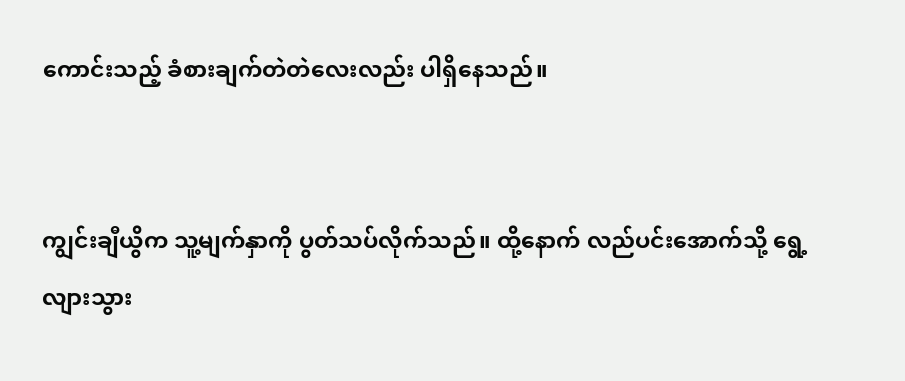ကောင်းသည့် ခံစားချက်တဲတဲလေးလည်း ပါရှိနေသည်။


ကျွင်းချီယွိက သူ့မျက်နှာကို ပွတ်သပ်လိုက်သည်။ ထို့နောက် လည်ပင်းအောက်သို့ ရွေ့လျားသွား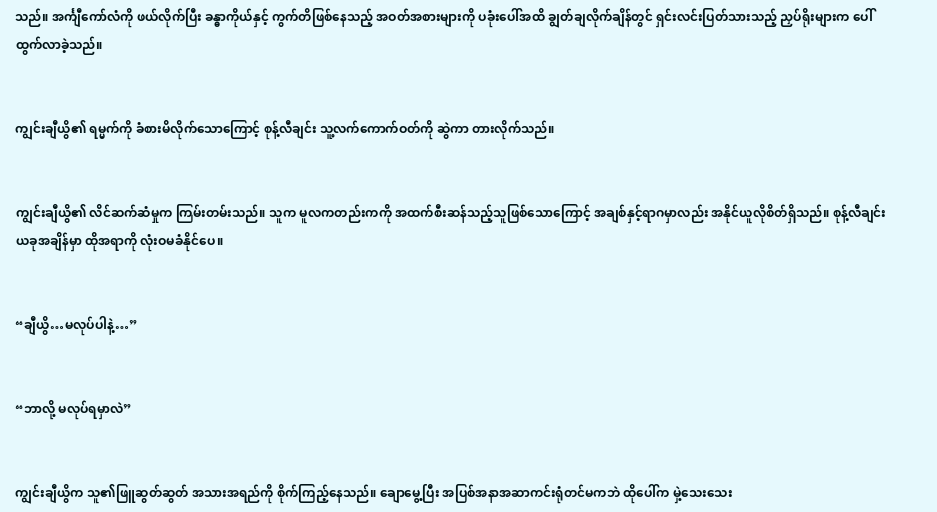သည်။ အင်္ကျီကော်လံကို ဖယ်လိုက်ပြီး ခန္ဓာကိုယ်နှင့် ကွက်တိဖြစ်နေသည့် အဝတ်အစားများကို ပခုံးပေါ်အထိ ချွတ်ချလိုက်ချိန်တွင် ရှင်းလင်းပြတ်သားသည့် ညှပ်ရိုးများက ပေါ်ထွက်လာခဲ့သည်။


ကျွင်းချီယွိ၏ ရမ္မက်ကို ခံစားမိလိုက်သောကြောင့် စုန့်လီချင်း သူ့လက်ကောက်ဝတ်ကို ဆွဲကာ တားလိုက်သည်။


ကျွင်းချီယွိ၏ လိင်ဆက်ဆံမှုက ကြမ်းတမ်းသည်။ သူက မူလကတည်းကကို အထက်စီးဆန်သည့်သူဖြစ်သောကြောင့် အချစ်နှင့်ရာဂမှာလည်း အနိုင်ယူလိုစိတ်ရှိသည်။ စုန့်လီချင်း ယခုအချိန်မှာ ထိုအရာကို လုံးဝမခံနိုင်ပေ။


“ချီယွိ…မလုပ်ပါနဲ့…”


“ဘာလို့ မလုပ်ရမှာလဲ”


ကျွင်းချီယွိက သူ၏ဖြူဆွတ်ဆွတ် အသားအရည်ကို စိုက်ကြည့်နေသည်။ ချောမွေ့ပြီး အပြစ်အနာအဆာကင်းရုံတင်မကဘဲ ထိုပေါ်က မှဲ့သေးသေး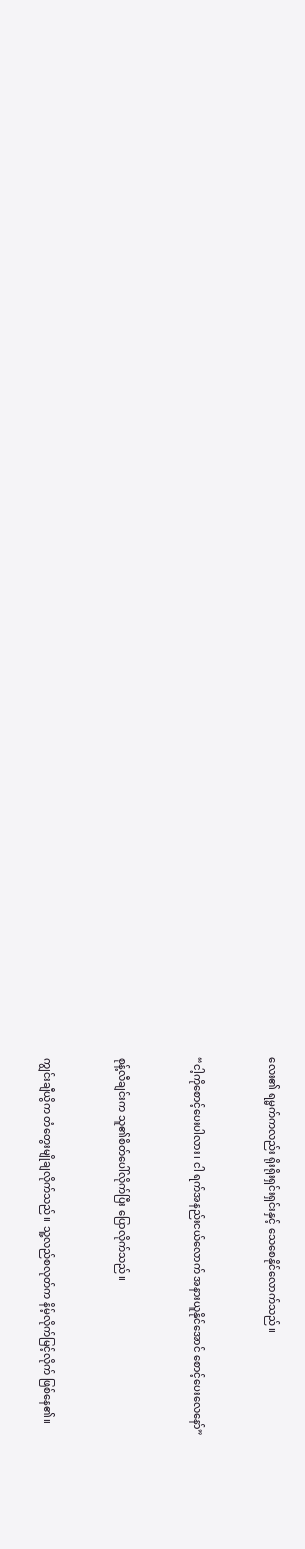လေး၏ ရမ္မက်ကလည်း ရိုးရိုးရှင်းရှင်းနှင့် သေစေနိုင်လောက်သည်။


“ငါ့ကိုစောင့်ပေးပါလား၊ ငါ ရက်အနည်းငယ်လောက် အနားယူနိုင်အောင် စောင့်ပေးလေနော်”


စုန့်လီချင်းက သူ၏စိတ်ပေါ်လိုက်ပြီး ပြောလိုက်သည်။


ကျွင်းချီယွိက တံတွေးမျိုချလိုက်သည်။ သူ့လည်စလုတ်က နိမ့်လိုက်မြင့်လိုက် ဖြစ်နေ၏။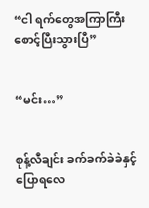“ငါ ရက်တွေအကြာကြီး စောင့်ပြီးသွားပြီ”


“မင်း…”


စုန့်လီချင်း ခက်ခက်ခဲခဲနှင့် ပြောရလေ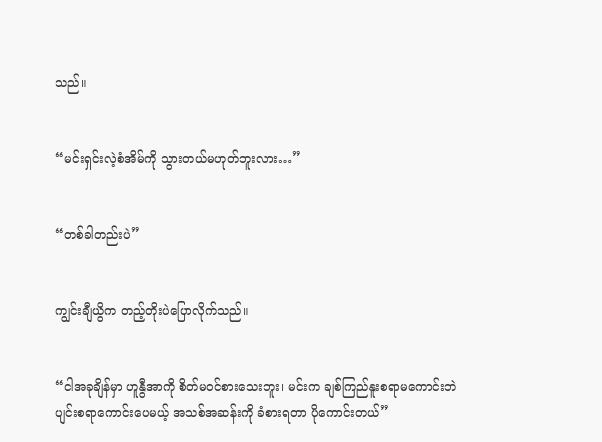သည်။


“မင်းရှင်းလဲ့စံအိမ်ကို သွားတယ်မဟုတ်ဘူးလား…”


“တစ်ခါတည်းပဲ”


ကျွင်းချီယွိက တည့်တိုးပဲပြောလိုက်သည်။


“ငါအခုချိန်မှာ ဟူနွီအာကို စိတ်မဝင်စားသေးဘူး၊ မင်းက ချစ်ကြည်နူးစရာမကောင်းဘဲ ပျင်းစရာကောင်းပေမယ့် အသစ်အဆန်းကို ခံစားရတာ ပိုကောင်းတယ်”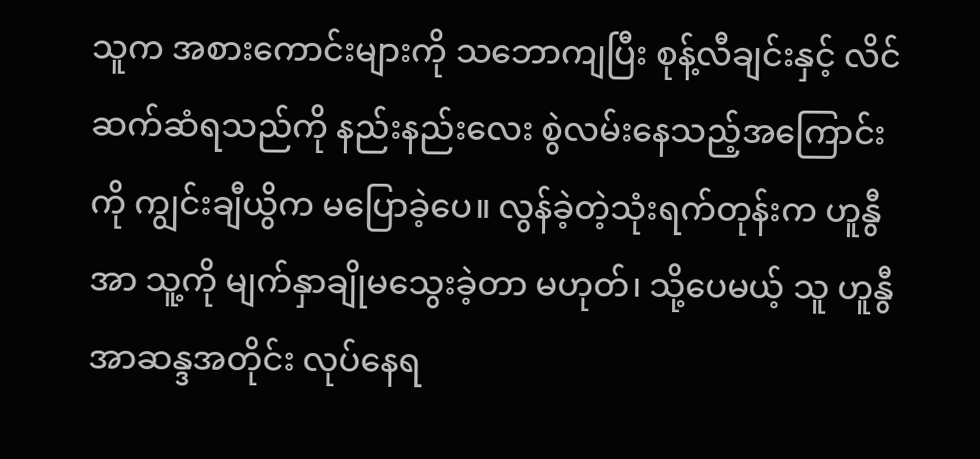သူက အစားကောင်းများကို သဘောကျပြီး စုန့်လီချင်းနှင့် လိင်ဆက်ဆံရသည်ကို နည်းနည်းလေး စွဲလမ်းနေသည့်အကြောင်းကို ကျွင်းချီယွိက မပြောခဲ့ပေ။ လွန်ခဲ့တဲ့သုံးရက်တုန်းက ဟူနွီအာ သူ့ကို မျက်နှာချိုမသွေးခဲ့တာ မဟုတ်၊ သို့ပေမယ့် သူ ဟူနွီအာဆန္ဒအတိုင်း လုပ်နေရ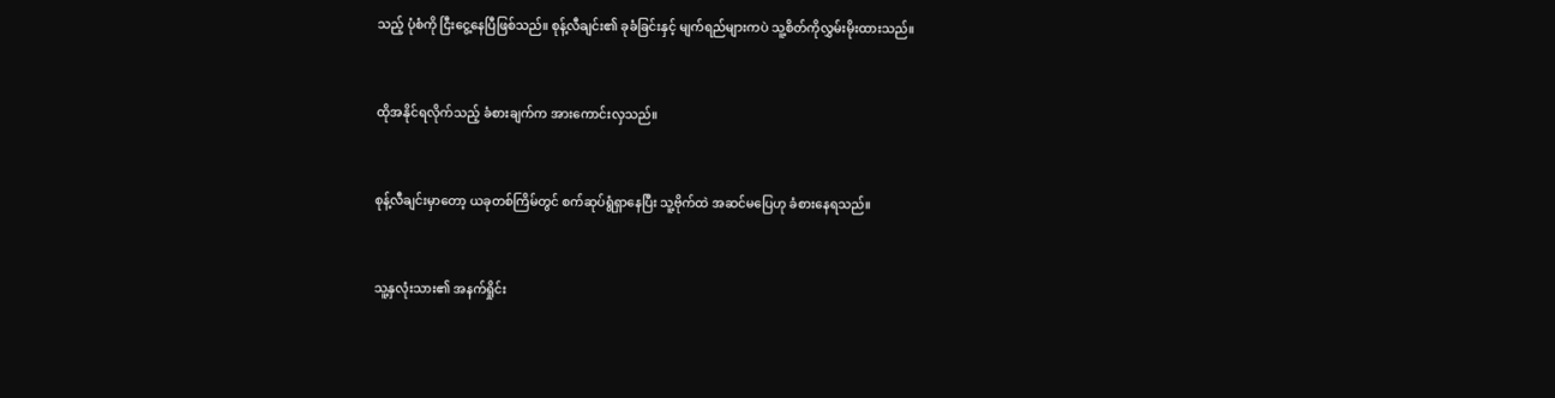သည့် ပုံစံကို ငြီးငွေ့နေပြီဖြစ်သည်။ စုန့်လီချင်း၏ ခုခံခြင်းနှင့် မျက်ရည်များကပဲ သူ့စိတ်ကိုလွှမ်းမိုးထားသည်။


ထိုအနိုင်ရလိုက်သည့် ခံစားချက်က အားကောင်းလှသည်။


စုန့်လီချင်းမှာတော့ ယခုတစ်ကြိမ်တွင် စက်ဆုပ်ရွံရှာနေပြီး သူ့ဗိုက်ထဲ အဆင်မပြေဟု ခံစားနေရသည်။


သူ့နှလုံးသား၏ အနက်ရှိုင်း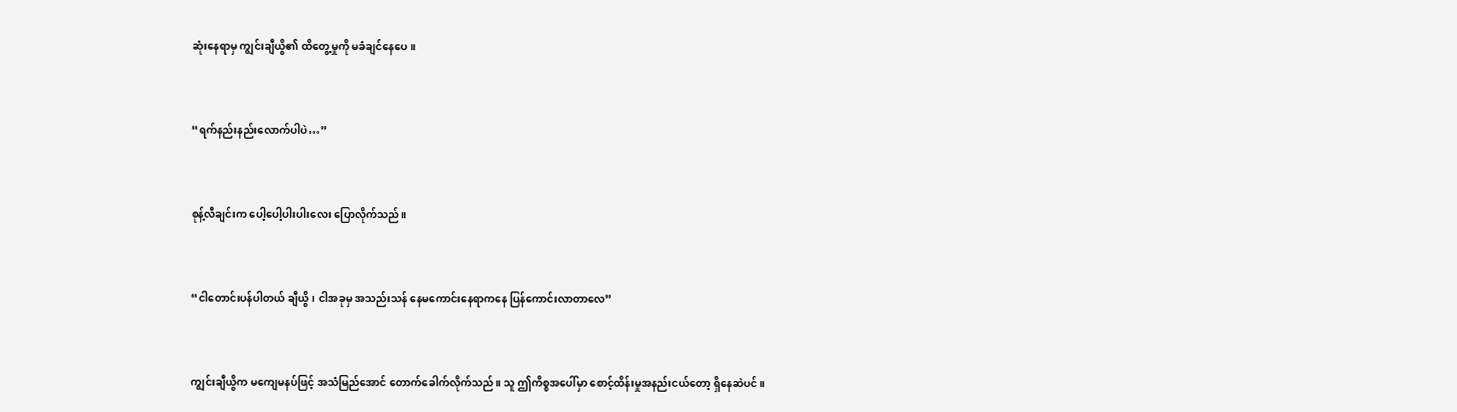ဆုံးနေရာမှ ကျွင်းချီယွိ၏ ထိတွေ့မှုကို မခံချင်နေပေ။


“ရက်နည်းနည်းလောက်ပါပဲ…”


စုန့်လီချင်းက ပေါ့ပေါ့ပါးပါးလေး ပြောလိုက်သည်။


“ငါတောင်းပန်ပါတယ် ချီယွိ၊ ငါအခုမှ အသည်းသန် နေမကောင်းနေရာကနေ ပြန်ကောင်းလာတာလေ”


ကျွင်းချီယွိက မကျေမနပ်ဖြင့် အသံမြည်အောင် တောက်ခေါက်လိုက်သည်။ သူ ဤကိစ္စအပေါ်မှာ စောင့်ထိန်းမှုအနည်းငယ်တော့ ရှိနေဆဲပင်။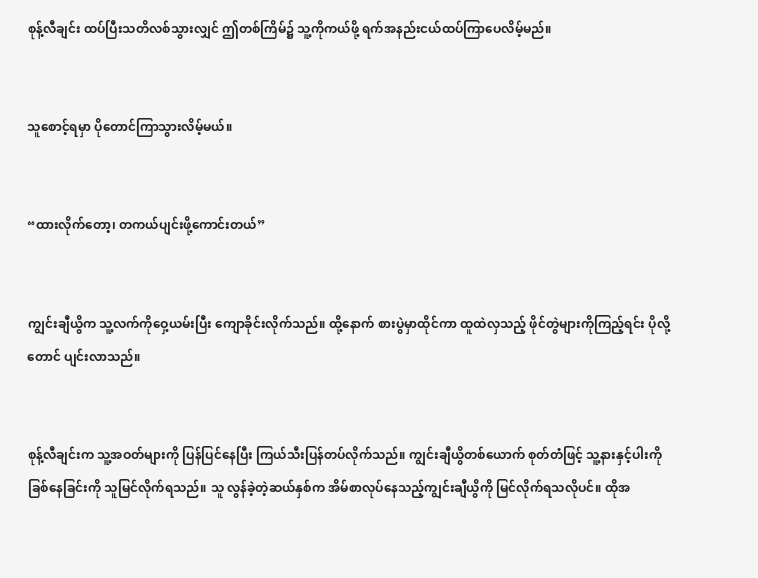စုန့်လီချင်း ထပ်ပြီးသတိလစ်သွားလျှင် ဤတစ်ကြိမ်၌ သူ့ကိုကယ်ဖို့ ရက်အနည်းငယ်ထပ်ကြာပေလိမ့်မည်။


သူစောင့်ရမှာ ပိုတောင်ကြာသွားလိမ့်မယ်။


“ထားလိုက်တော့၊ တကယ်ပျင်းဖို့ကောင်းတယ်”


ကျွင်းချီယွိက သူ့လက်ကိုဝှေ့ယမ်းပြီး ကျောခိုင်းလိုက်သည်။ ထို့နောက် စားပွဲမှာထိုင်ကာ ထူထဲလှသည့် ဖိုင်တွဲများကိုကြည့်ရင်း ပိုလို့တောင် ပျင်းလာသည်။


စုန့်လီချင်းက သူ့အဝတ်များကို ပြန်ပြင်နေပြီး ကြယ်သီးပြန်တပ်လိုက်သည်။ ကျွင်းချီယွိတစ်ယောက် စုတ်တံဖြင့် သူ့နားနှင့်ပါးကို ခြစ်နေခြင်းကို သူမြင်လိုက်ရသည်။ သူ လွန်ခဲ့တဲ့ဆယ်နှစ်က အိမ်စာလုပ်နေသည့်ကျွင်းချီယွိကို မြင်လိုက်ရသလိုပင်။ ထိုအ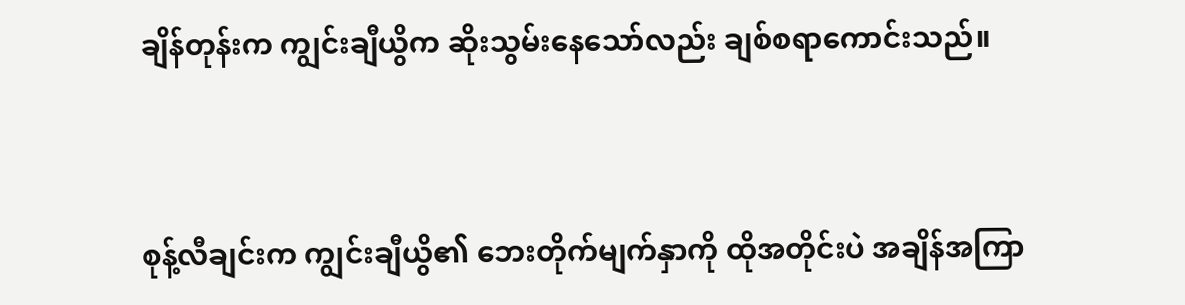ချိန်တုန်းက ကျွင်းချီယွိက ဆိုးသွမ်းနေသော်လည်း ချစ်စရာကောင်းသည်။


စုန့်လီချင်းက ကျွင်းချီယွိ၏ ဘေးတိုက်မျက်နှာကို ထိုအတိုင်းပဲ အချိန်အကြာ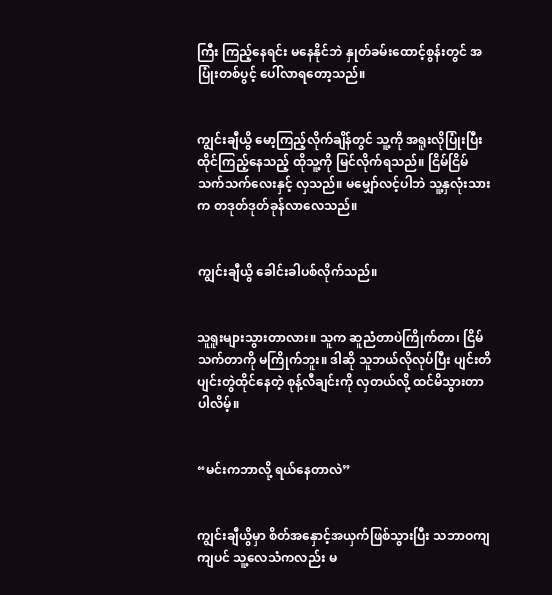ကြီး ကြည့်နေရင်း မနေနိုင်ဘဲ နှုတ်ခမ်းထောင့်စွန်းတွင် အပြုံးတစ်ပွင့် ပေါ်လာရတော့သည်။


ကျွင်းချီယွိ မော့ကြည့်လိုက်ချိန်တွင် သူ့ကို အရူးလိုပြုံးပြီး ထိုင်ကြည့်နေသည့် ထိုသူ့ကို မြင်လိုက်ရသည်။ ငြိမ်ငြိမ်သက်သက်လေးနှင့် လှသည်။ မမျှော်လင့်ပါဘဲ သူ့နှလုံးသားက တဒုတ်ဒုတ်ခုန်လာလေသည်။


ကျွင်းချီယွိ ခေါင်းခါပစ်လိုက်သည်။


သူရူးများသွားတာလား။ သူက ဆူညံတာပဲကြိုက်တာ၊ ငြိမ်သက်တာကို မကြိုက်ဘူး။ ဒါဆို သူဘယ်လိုလုပ်ပြီး ပျင်းတိပျင်းတွဲထိုင်နေတဲ့ စုန့်လီချင်းကို လှတယ်လို့ ထင်မိသွားတာပါလိမ့်။


“မင်းကဘာလို့ ရယ်နေတာလဲ”


ကျွင်းချီယွိမှာ စိတ်အနှောင့်အယှက်ဖြစ်သွားပြီး သဘာဝကျကျပင် သူ့လေသံကလည်း မ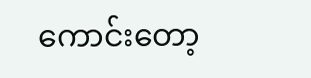ကောင်းတော့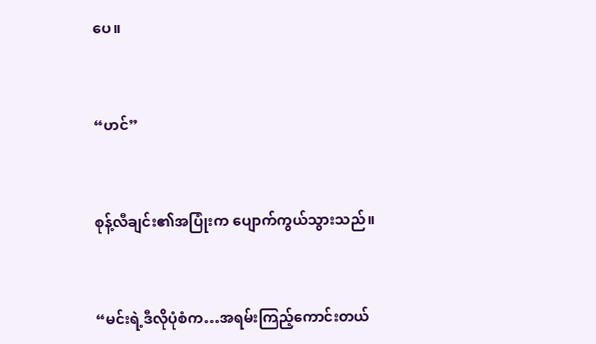ပေ။


“ဟင်”


စုန့်လီချင်း၏အပြုံးက ပျောက်ကွယ်သွားသည်။


“မင်းရဲ့ဒီလိုပုံစံက…အရမ်းကြည့်ကောင်းတယ်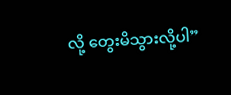လို့ တွေးမိသွားလို့ပါ”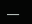___